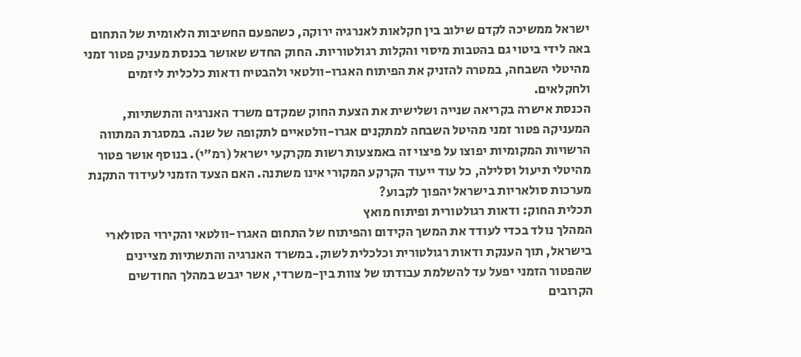ישראל ממשיכה לקדם שילוב בין חקלאות לאנרגיה ירוקה, כשהפעם החשיבות הלאומית של התחום באה לידי ביטוי גם בהטבות מיסוי והקלות רגולטוריות. החוק החדש שאושר בכנסת מעניק פטור זמני מהיטלי השבחה, במטרה להזניק את הפיתוח האגרו-וולטאי ולהבטיח ודאות כלכלית ליזמים ולחקלאים.
הכנסת אישרה בקריאה שנייה ושלישית את הצעת החוק שמקדם משרד האנרגיה והתשתיות, המעניקה פטור זמני מהיטל השבחה למתקנים אגרו-וולטאיים לתקופה של שנה. במסגרת המתווה הרשויות המקומיות יפוצו על פיצוי זה באמצעות רשות מקרקעי ישראל (רמ"י). בנוסף אושר פטור מהיטלי תיעול וסלילה, כל עוד ייעוד הקרקע המקורי אינו משתנה. האם הצעד הזמני לעידוד התקנת מערכות סולאריות בישראל יהפוך לקבוע?
תכלית החוק: ודאות רגולטורית ופיתוח מואץ
המהלך נולד בכדי לעודד את המשך הקידום והפיתוח של התחום האגרו-וולטאי והקירוי הסולארי בישראל, תוך הענקת ודאות רגולטורית וכלכלית לשוק. במשרד האנרגיה והתשתיות מציינים שהפטור הזמני יפעל עד להשלמת עבודתו של צוות בין-משרדי, אשר יגבש במהלך החודשים הקרובים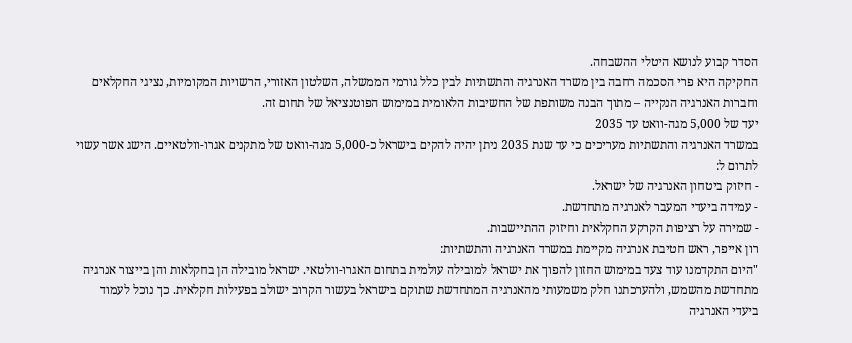הסדר קבוע לנושא היטלי ההשבחה.
החקיקה היא פרי הסכמה רחבה בין משרד האנרגיה והתשתיות לבין כלל גורמי הממשלה, השלטון האזורי, הרשויות המקומיות, נציגי החקלאים וחברות האנרגיה הנקייה – מתוך הבנה משותפת של החשיבות הלאומית במימוש הפוטנציאל של תחום זה.
יעד של 5,000 מגה-וואט עד 2035
במשרד האנרגיה והתשתיות מעריכים כי עד שנת 2035 ניתן יהיה להקים בישראל כ-5,000 מגה-וואט של מתקנים אגרו-וולטאיים. הישג אשר עשוי לתרום ל:
- חיזוק ביטחון האנרגיה של ישראל.
- עמידה ביעדי המעבר לאנרגיה מתחדשת.
- שמירה על רציפות הקרקע החקלאית וחיזוק ההתיישבות.
רון אייפר, ראש חטיבת אנרגיה מקיימת במשרד האנרגיה והתשתיות:
"היום התקדמנו עוד צעד במימוש החזון להפוך את ישראל למובילה עולמית בתחום האגרו-וולטאי. ישראל מובילה הן בחקלאות והן בייצור אנרגיה מתחדשת מהשמש, ולהערכתנו חלק משמעותי מהאנרגיה המתחדשת שתוקם בישראל בעשור הקרוב ישולב בפעילות חקלאית. כך נוכל לעמוד ביעדי האנרגיה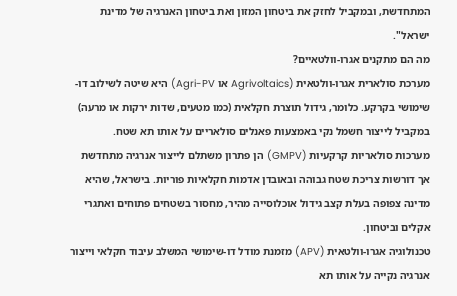המתחדשת, ובמקביל לחזק את ביטחון המזון ואת ביטחון האנרגיה של מדינת ישראל".
מה הם מתקנים אגרו-וולטאיים?
מערכת סולארית אגרו-וולטאית (Agrivoltaics או Agri-PV) היא שיטה לשילוב דו-שימושי בקרקע. כלומר, גידול תוצרת חקלאית (כמו מטעים, שדות ירקות או מרעה) במקביל לייצור חשמל נקי באמצעות פאנלים סולאריים על אותו תא שטח.
מערכות סולאריות קרקעיות (GMPV) הן פתרון משתלם לייצור אנרגיה מתחדשת אך דורשות צריכת שטח גבוהה ובאובדן אדמות חקלאיות פוריות. בישראל, שהיא מדינה צפופה בעלת קצב גידול אוכלוסייה מהיר, מחסור בשטחים פתוחים ואתגרי אקלים וביטחון.
טכנולוגיה אגרו-וולטאית (APV) מזמנת מודל דו-שימושי המשלב עיבוד חקלאי וייצור אנרגיה נקייה על אותו תא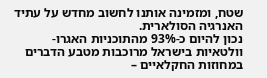שטח, ומזמינה אותנו לחשוב מחדש על עתיד האנרגיה הסולארית.
נכון להיום כ-93% מהתוכניות האגרו-וולטאיות בישראל מרוכבות מטבע הדברים במחוזות החקלאיים –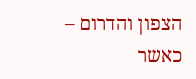הצפון והדרום – כאשר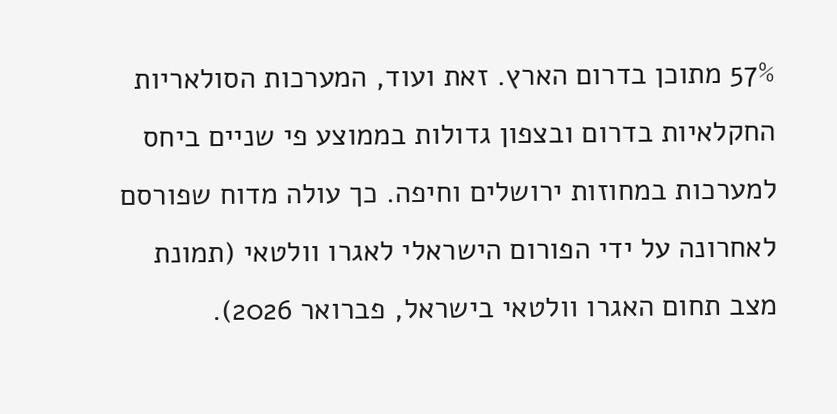57% מתוכן בדרום הארץ. זאת ועוד, המערכות הסולאריות החקלאיות בדרום ובצפון גדולות בממוצע פי שניים ביחס למערכות במחוזות ירושלים וחיפה. כך עולה מדוח שפורסם לאחרונה על ידי הפורום הישראלי לאגרו וולטאי (תמונת מצב תחום האגרו וולטאי בישראל, פברואר 2026).